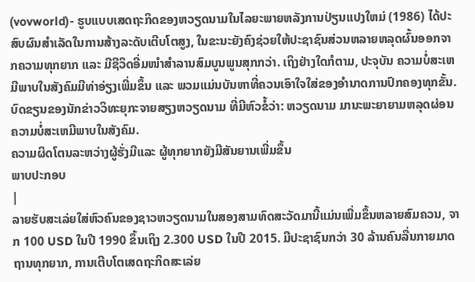(vovworld)- ຮູບແບບເສດຖະກິດຂອງຫວຽດນາມໃນໄລຍະພາຍຫລັງການປ່ຽນແປງໃຫມ່ (1986) ໄດ້ປະສົບຜົນສຳເລັດໃນການສ້າງລະດັບເຕີບໂຕສູງ, ໃນຂະນະຍັງຄົງຊ່ວຍໃຫ້ປະຊາຊົນສ່ວນຫລາຍຫລຸດຜົ້ນອອກຈາກຄວາມທຸກຍາກ ແລະ ມີຊີວິດອີ່ມໜຳສຳລານສົມບູນພູນສຸກກວ່າ. ເຖິງຢ່າງໃດກໍຕາມ, ປະຈຸບັນ ຄວາມບໍ່ສະເຫມີພາບໃນສັງຄົມມີທ່າອ່ຽງເພີ່ມຂຶ້ນ ແລະ ພວມແມ່ນບັນຫາທີ່ຄວນເອົາໃຈໃສ່ຂອງອຳນາດການປົກຄອງທຸກຂັ້ນ. ບົດຂຽນຂອງນັກຂ່າວວິທະຍຸກະຈາຍສຽງຫວຽດນາມ ທີ່ມີຫົວຂໍ້ວ່າ: ຫວຽດນາມ ມານະພະຍາຍາມຫລຸດຜ່ອນຄວາມບໍ່ສະເຫມີພາບໃນສັງຄົມ.
ຄວາມຜິດໂຕນລະຫວ່າງຜູ້ຮັ່ງມີແລະ ຜູ້ທຸກຍາກຍັງມີສັນຍານເພີ່ມຂຶ້ນ
ພາບປະກອບ
|
ລາຍຮັບສະເລ່ຍໃສ່ຫົວຄົນຂອງຊາວຫວຽດນາມໃນສອງສາມທົດສະວັດມານີ້ແມ່ນເພີ່ມຂຶ້ນຫລາຍສົມຄວນ, ຈາກ 100 USD ໃນປີ 1990 ຂຶ້ນເຖິງ 2.300 USD ໃນປີ 2015. ມີປະຊາຊົນກວ່າ 30 ລ້ານຄົນລື່ນກາຍມາດຖານທຸກຍາກ, ການເຕີບໂຕເສດຖະກິດສະເລ່ຍ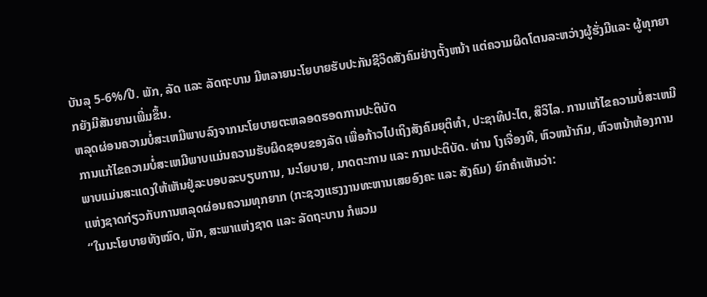ບັນລຸ 5-6%/ປີ. ພັກ, ລັດ ແລະ ລັດຖະບານ ມີຫລາຍນະໂຍບາຍຮັບປະກັນຊີວິດສັງຄົມຢ່າງຕັ້ງຫນ້າ ແຕ່ຄວາມຜິດໂຕນລະຫວ່າງຜູ້ຮັ່ງມີແລະ ຜູ້ທຸກຍາກຍັງມີສັນຍານເພີ່ມຂຶ້ນ.
ຫລຸດຜ່ອນຄວາມບໍ່ສະເຫມີພາບລົງຈາກນະໂຍບາຍຕະຫລອດຮອດການປະຕິບັດ
ການແກ້ໄຂຄວາມບໍ່ສະເຫມີພາບແມ່ນຄວາມຮັບຜິດຊອບຂອງລັດ ເພື່ອກ້າວໄປເຖິງສັງຄົມຍຸຕິທຳ, ປະຊາທິປະໄຕ, ສີວິໄລ. ການແກ້ໄຂຄວາມບໍ່ສະເຫມີພາບແມ່ນສະແດງໃຫ້ເຫັນຢູ່ລະບອບລະບຽບການ, ນະໂຍບາຍ, ມາດຕະການ ແລະ ການປະຕິບັດ. ທ່ານ ໂງເຈື່ອງທີ, ຫົວຫນ້າກົມ, ຫົວຫນ້າຫ້ອງການແຫ່ງຊາດກ່ຽວກັບການຫລຸດຜ່ອນຄວາມທຸກຍາກ (ກະຊວງແຮງງານທະຫານເສຍອົງຄະ ແລະ ສັງຄົມ) ຍົກຄຳເຫັນວ່າ:
“ໃນນະໂຍບາຍທັງໝົດ, ພັກ, ສະພາແຫ່ງຊາດ ແລະ ລັດຖະບານ ກໍພວມ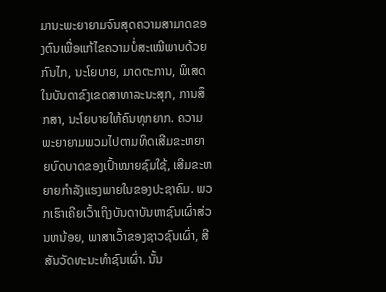ມານະພະຍາຍາມຈົນສຸດຄວາມສາມາດຂອງຕົນເພື່ອແກ້ໄຂຄວາມບໍ່ສະເໝີພາບດ້ວຍກົນໄກ, ນະໂຍບາຍ, ມາດຕະການ, ພິເສດ ໃນບັນດາຂົງເຂດສາທາລະນະສຸກ, ການສຶກສາ, ນະໂຍບາຍໃຫ້ຄົນທຸກຍາກ. ຄວາມພະຍາຍາມພວມໄປຕາມທິດເສີມຂະຫຍາຍບົດບາດຂອງເປົ້າໝາຍຊົມໃຊ້, ເສີມຂະຫຍາຍກຳລັງແຮງພາຍໃນຂອງປະຊາຄົມ. ພວກເຮົາເຄີຍເວົ້າເຖິງບັນດາບັນຫາຊົນເຜົ່າສ່ວນຫນ້ອຍ, ພາສາເວົ້າຂອງຊາວຊົນເຜົ່າ, ສີສັນວັດທະນະທຳຊົນເຜົ່າ. ນັ້ນ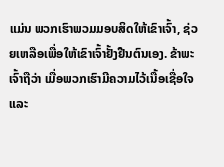ແມ່ນ ພວກເຮົາພວມມອບສິດໃຫ້ເຂົາເຈົ້າ, ຊ່ວຍເຫລືອເພື່ອໃຫ້ເຂົາເຈົ້າຢັ້ງຢືນຕົນເອງ. ຂ້າພະເຈົ້າຖືວ່າ ເມື່ອພວກເຮົາມີຄວາມໄວ້ເນື້ອເຊື່ອໃຈ ແລະ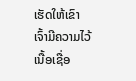ເຮັດໃຫ້ເຂົາເຈົ້າມີຄວາມໄວ້ເນື້ອເຊື່ອ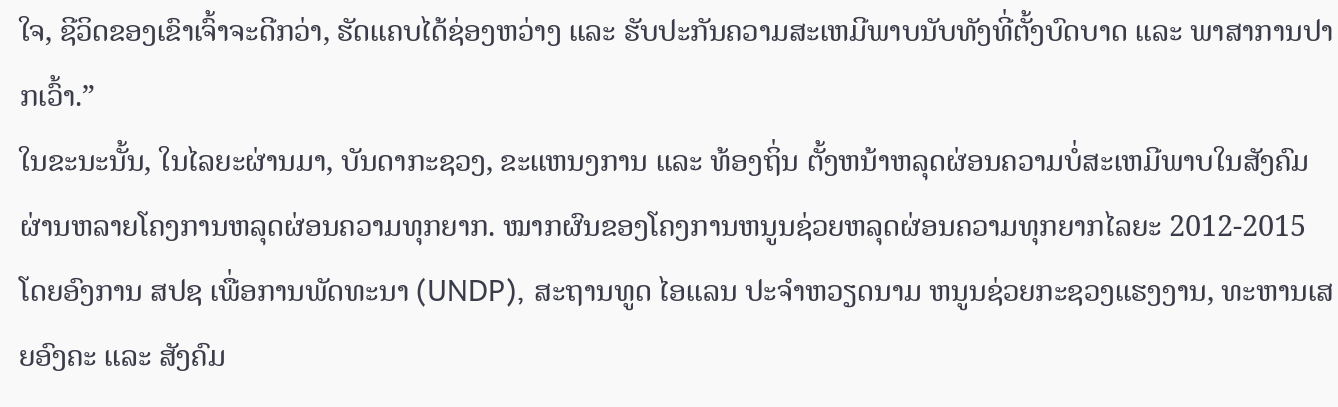ໃຈ, ຊີວິດຂອງເຂົາເຈົ້າຈະດີກວ່າ, ຮັດແຄບໄດ້ຊ່ອງຫວ່າງ ແລະ ຮັບປະກັນຄວາມສະເຫມີພາບນັບທັງທີ່ຕັ້ງບົດບາດ ແລະ ພາສາການປາກເວົ້າ.”
ໃນຂະນະນັ້ນ, ໃນໄລຍະຜ່ານມາ, ບັນດາກະຊວງ, ຂະແຫນງການ ແລະ ທ້ອງຖິ່ນ ຕັ້ງຫນ້າຫລຸດຜ່ອນຄວາມບໍ່ສະເຫມີພາບໃນສັງຄົມ ຜ່ານຫລາຍໂຄງການຫລຸດຜ່ອນຄວາມທຸກຍາກ. ໝາກຜົນຂອງໂຄງການຫນູນຊ່ວຍຫລຸດຜ່ອນຄວາມທຸກຍາກໄລຍະ 2012-2015 ໂດຍອົງການ ສປຊ ເພື່ອການພັດທະນາ (UNDP), ສະຖານທູດ ໄອແລນ ປະຈຳຫວຽດນາມ ຫນູນຊ່ວຍກະຊວງແຮງງານ, ທະຫານເສຍອົງຄະ ແລະ ສັງຄົມ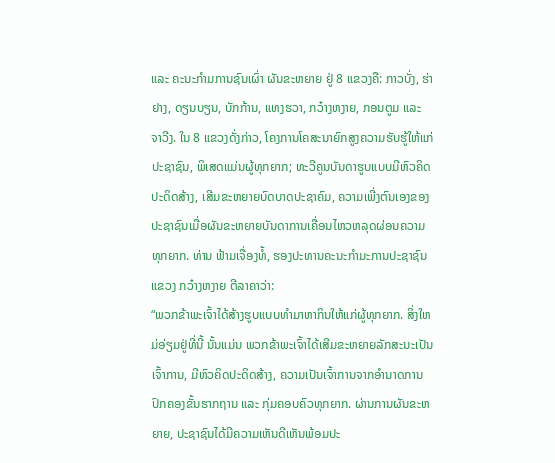ແລະ ຄະນະກຳມການຊົນເຜົ່າ ຜັນຂະຫຍາຍ ຢູ່ 8 ແຂວງຄື: ກາວບັ່ງ, ຮ່າຢາງ, ດຽນບຽນ, ບັກກ້ານ, ແທງຮວາ, ກວ໋າງຫງາຍ, ກອນຕູມ ແລະ ຈາວີງ. ໃນ 8 ແຂວງດັ່ງກ່າວ, ໂຄງການໂຄສະນາຍົກສູງຄວາມຮັບຮູ້ໃຫ້ແກ່ປະຊາຊົນ, ພິເສດແມ່ນຜູ້ທຸກຍາກ; ທະວີຄູນບັນດາຮູບແບບມີຫົວຄິດປະດິດສ້າງ, ເສີມຂະຫຍາຍບົດບາດປະຊາຄົມ, ຄວາມເພີ່ງຕົນເອງຂອງປະຊາຊົນເມື່ອຜັນຂະຫຍາຍບັນດາການເຄື່ອນໄຫວຫລຸດຜ່ອນຄວາມທຸກຍາກ. ທ່ານ ຟ້າມເຈື່ອງທໍ້, ຮອງປະທານຄະນະກຳມະການປະຊາຊົນແຂວງ ກວ໋າງຫງາຍ ຕີລາຄາວ່າ:
“ພວກຂ້າພະເຈົ້າໄດ້ສ້າງຮູບແບບທຳມາຫາກິນໃຫ້ແກ່ຜູ້ທຸກຍາກ. ສິ່ງໃຫມ່ອ່ຽມຢູ່ທີ່ນີ້ ນັ້ນແມ່ນ ພວກຂ້າພະເຈົ້າໄດ້ເສີມຂະຫຍາຍລັກສະນະເປັນເຈົ້າການ, ມີຫົວຄິດປະດິດສ້າງ, ຄວາມເປັນເຈົ້າການຈາກອຳນາດການປົກຄອງຂັ້ນຮາກຖານ ແລະ ກຸ່ມຄອບຄົວທຸກຍາກ. ຜ່ານການຜັນຂະຫຍາຍ, ປະຊາຊົນໄດ້ມີຄວາມເຫັນດີເຫັນພ້ອມປະ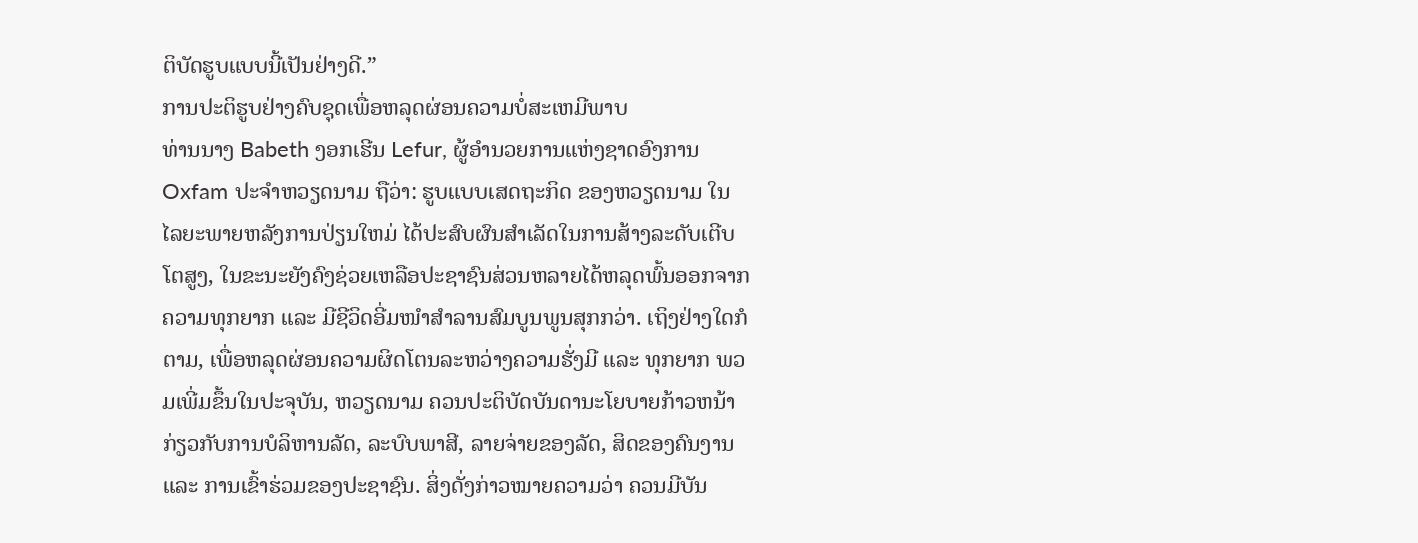ຕິບັດຮູບແບບນີ້ເປັນຢ່າງດີ.”
ການປະຕິຮູບຢ່າງຄົບຊຸດເພື່ອຫລຸດຜ່ອນຄວາມບໍ່ສະເຫມີພາບ
ທ່ານນາງ Babeth ງອກເຮີນ Lefur, ຜູ້ອຳນວຍການແຫ່ງຊາດອົງການ Oxfam ປະຈຳຫວຽດນາມ ຖືວ່າ: ຮູບແບບເສດຖະກິດ ຂອງຫວຽດນາມ ໃນໄລຍະພາຍຫລັງການປ່ຽນໃຫມ່ ໄດ້ປະສົບຜົນສຳເລັດໃນການສ້າງລະດັບເຕີບໂຕສູງ, ໃນຂະນະຍັງຄົງຊ່ວຍເຫລືອປະຊາຊົນສ່ວນຫລາຍໄດ້ຫລຸດພົ້ນອອກຈາກຄວາມທຸກຍາກ ແລະ ມີຊີວິດອີ່ມໜຳສຳລານສົມບູນພູນສຸກກວ່າ. ເຖິງຢ່າງໃດກໍຕາມ, ເພື່ອຫລຸດຜ່ອນຄວາມຜິດໂຕນລະຫວ່າງຄວາມຮັ່ງມີ ແລະ ທຸກຍາກ ພວມເພີ່ມຂຶ້ນໃນປະຈຸບັນ, ຫວຽດນາມ ຄວນປະຕິບັດບັນດານະໂຍບາຍກ້າວຫນ້າກ່ຽວກັບການບໍລິຫານລັດ, ລະບົບພາສີ, ລາຍຈ່າຍຂອງລັດ, ສິດຂອງຄົນງານ ແລະ ການເຂົ້າຮ່ວມຂອງປະຊາຊົນ. ສິ່ງດັ່ງກ່າວໝາຍຄວາມວ່າ ຄວນມີບັນ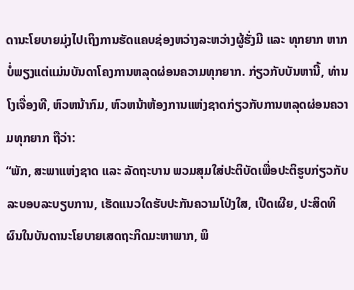ດານະໂຍບາຍມຸ່ງໄປເຖິງການຮັດແຄບຊ່ອງຫວ່າງລະຫວ່າງຜູ້ຮັ່ງມີ ແລະ ທຸກຍາກ ຫາກບໍ່ພຽງແຕ່ແມ່ນບັນດາໂຄງການຫລຸດຜ່ອນຄວາມທຸກຍາກ. ກ່ຽວກັບບັນຫານີ້, ທ່ານ ໂງເຈື່ອງທີ, ຫົວຫນ້າກົມ, ຫົວຫນ້າຫ້ອງການແຫ່ງຊາດກ່ຽວກັບການຫລຸດຜ່ອນຄວາມທຸກຍາກ ຖືວ່າ:
“ພັກ, ສະພາແຫ່ງຊາດ ແລະ ລັດຖະບານ ພວມສຸມໃສ່ປະຕິບັດເພື່ອປະຕິຮູບກ່ຽວກັບລະບອບລະບຽບການ, ເຮັດແນວໃດຮັບປະກັນຄວາມໂປ່ງໃສ, ເປີດເຜີຍ, ປະສິດທິຜົນໃນບັນດານະໂຍບາຍເສດຖະກິດມະຫາພາກ, ພິ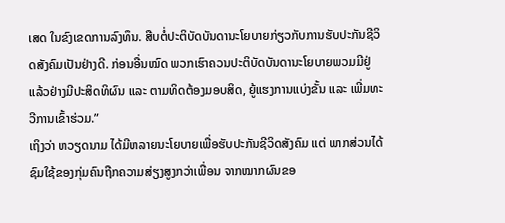ເສດ ໃນຂົງເຂດການລົງທຶນ. ສືບຕໍ່ປະຕິບັດບັນດານະໂຍບາຍກ່ຽວກັບການຮັບປະກັນຊີວິດສັງຄົມເປັນຢ່າງດີ. ກ່ອນອື່ນໝົດ ພວກເຮົາຄວນປະຕິບັດບັນດານະໂຍບາຍພວມມີຢູ່ແລ້ວຢ່າງມີປະສິດທິຜົນ ແລະ ຕາມທິດຕ້ອງມອບສິດ, ຍູ້ແຮງການແບ່ງຂັ້ນ ແລະ ເພີ່ມທະວີການເຂົ້າຮ່ວມ.”
ເຖິງວ່າ ຫວຽດນາມ ໄດ້ມີຫລາຍນະໂຍບາຍເພື່ອຮັບປະກັນຊີວິດສັງຄົມ ແຕ່ ພາກສ່ວນໄດ້ຊົມໃຊ້ຂອງກຸ່ມຄົນຖືກຄວາມສ່ຽງສູງກວ່າເພື່ອນ ຈາກໝາກຜົນຂອ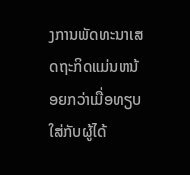ງການພັດທະນາເສດຖະກິດແມ່ນຫນ້ອຍກວ່າເມື່ອທຽບໃສ່ກັບຜູ້ໄດ້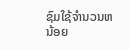ຊົມໃຊ້ຈຳນວນຫນ້ອຍ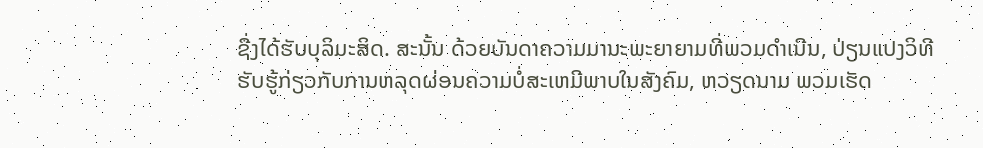ຊື່ງໄດ້ຮັບບຸລິມະສິດ. ສະນັ້ນ ດ້ວຍບັນດາຄວາມມານະພະຍາຍາມທີ່ພວມດຳເນີນ, ປ່ຽນແປງວິທີຮັບຮູ້ກ່ຽວກັບການຫລຸດຜ່ອນຄວາມບໍ່ສະເຫມີພາບໃນສັງຄົມ, ຫວຽດນາມ ພວມເຮັດ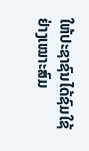ໃຫ້ປະຊາຊົນໄດ້ຊົມໃຊ້ຢ່າງເໝາະສົມ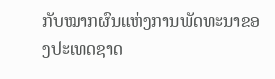ກັບໝາກຜົນແຫ່ງການພັດທະນາຂອງປະເທດຊາດ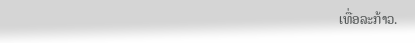ເທື່ອລະກ້າວ.